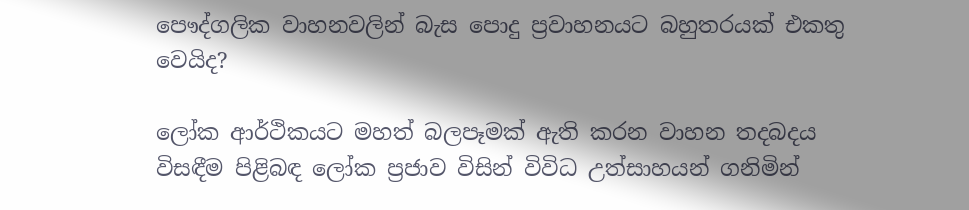පෞද්ගලික වාහනවලින් බැස පොදු ප්‍රවාහනයට බහුතරයක් එකතු වෙයිද?

ලෝක ආර්ථිකයට මහත් බලපෑමක් ඇති කරන වාහන තදබදය විසඳීම පිළිබඳ ලෝක ප්‍රජාව විසින් විවිධ උත්සාහයන් ගනිමින්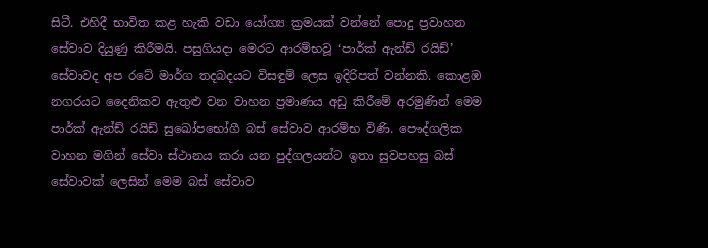සිටී. එහිදී භාවිත කළ හැකි වඩා යෝග්‍ය ක්‍රමයක් වන්නේ පොදු ප්‍රවාහන සේවාව දියුණු කිරීමයි. පසුගියදා මෙරට ආරම්භවූ ‘පාර්ක් ඇන්ඩ් රයිඩ්’ සේවාවද අප රටේ මාර්ග තදබදයට විසඳුම් ලෙස ඉදිරිපත් වන්නකි. කොළඹ නගරයට දෛනිකව ඇතුළු වන වාහන ප්‍රමාණය අඩු කිරීමේ අරමුණින් මෙම පාර්ක් ඇන්ඩ් රයිඩ් සුඛෝපභෝගී බස් සේවාව ආරම්භ විණි. පෞද්ගලික වාහන මගින් සේවා ස්ථානය කරා යන පුද්ගලයන්ට ඉතා සුවපහසු බස් සේවාවක් ලෙසින් මෙම බස් සේවාව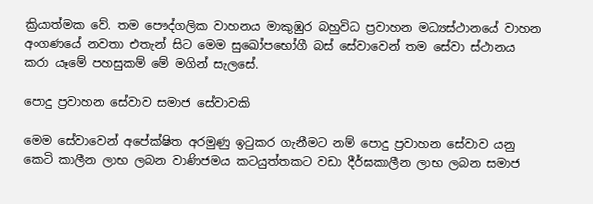ක්‍රියාත්මක වේ. තම පෞද්ගලික වාහනය මාකුඹුර බහුවිධ ප්‍රවාහන මධ්‍යස්ථානයේ වාහන අංගණයේ නවතා එතැන් සිට මෙම සුඛෝපභෝගී බස් සේවාවෙන් තම සේවා ස්ථානය කරා යෑමේ පහසුකම් මේ මගින් සැලසේ.

පොදු ප්‍රවාහන සේවාව සමාජ සේවාවකි

මෙම සේවාවෙන් අපේක්ෂිත අරමුණු ඉටුකර ගැනීමට නම් පොදු ප්‍රවාහන සේවාව යනු කෙටි කාලීන ලාභ ලබන වාණිජමය කටයුත්තකට වඩා දීර්ඝකාලීන ලාභ ලබන සමාජ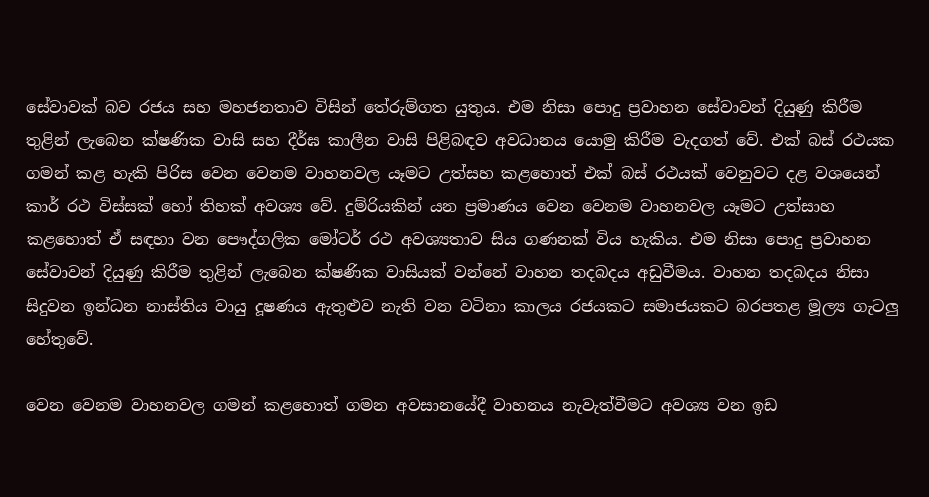සේවාවක් බව රජය සහ මහජනතාව විසින් තේරුම්ගත යුතුය. එම නිසා පොදු ප්‍රවාහන සේවාවන් දියුණු කිරීම තුළින් ලැබෙන ක්ෂණික වාසි සහ දීර්ඝ කාලීන වාසි පිළිබඳව අවධානය යොමු කිරීම වැදගත් වේ. එක් බස් රථයක ගමන් කළ හැකි පිරිස වෙන වෙනම වාහනවල යෑමට උත්සහ කළහොත් එක් බස් රථයක් වෙනුවට දළ වශයෙන් කාර් රථ විස්සක් හෝ තිහක් අවශ්‍ය වේ. දුම්රියකින් යන ප්‍රමාණය වෙන වෙනම වාහනවල යෑමට උත්සාහ කළහොත් ඒ සඳහා වන පෞද්ගලික මෝටර් රථ අවශ්‍යතාව සිය ගණනක් විය හැකිය. එම නිසා පොදු ප්‍රවාහන සේවාවන් දියුණු කිරීම තුළින් ලැබෙන ක්ෂණික වාසියක් වන්නේ වාහන තදබදය අඩුවීමය. වාහන තදබදය නිසා සිදුවන ඉන්ධන නාස්තිය වායු දූෂණය ඇතුළුව නැති වන වටිනා කාලය රජයකට සමාජයකට බරපතළ මූල්‍ය ගැටලු හේතුවේ.

වෙන වෙනම වාහනවල ගමන් කළහොත් ගමන අවසානයේදී වාහනය නැවැත්වීමට අවශ්‍ය වන ඉඩ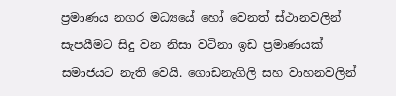ප්‍රමාණය නගර මධ්‍යයේ හෝ වෙනත් ස්ථානවලින් සැපයීමට සිදු වන නිසා වටිනා ඉඩ ප්‍රමාණයක් සමාජයට නැති වෙයි. ගොඩනැගිලි සහ වාහනවලින්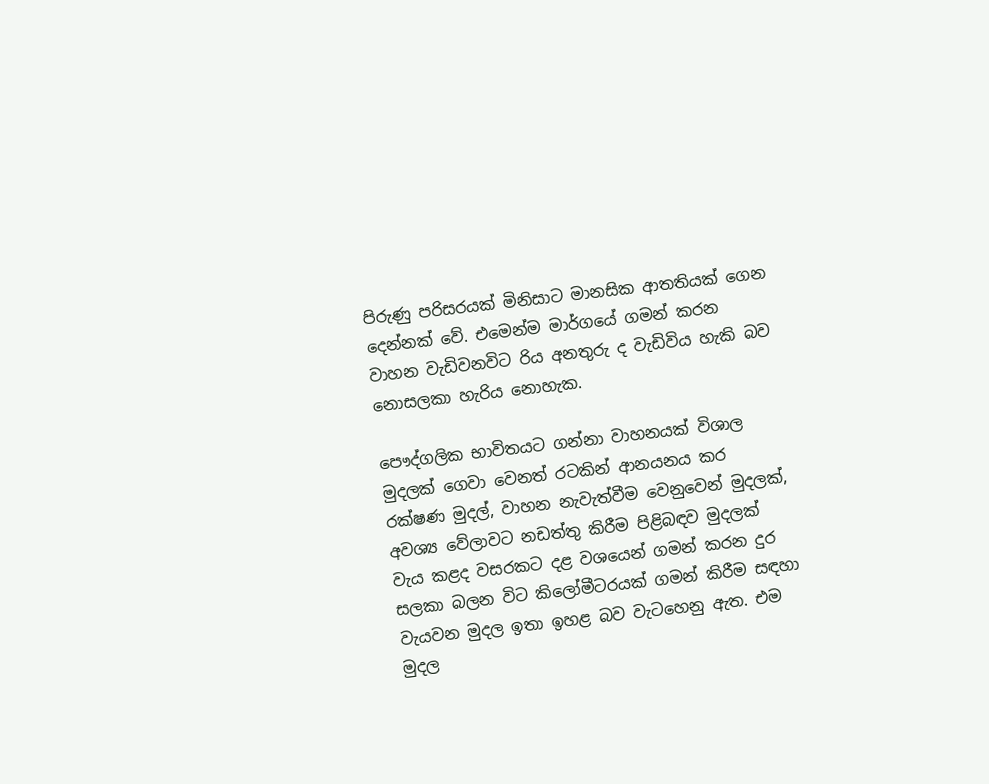පිරුණු පරිසරයක් මිනිසාට මානසික ආතතියක් ගෙන දෙන්නක් වේ. එමෙන්ම මාර්ගයේ ගමන් කරන වාහන වැඩිවනවිට රිය අනතුරු ද වැඩිවිය හැකි බව නොසලකා හැරිය නොහැක.

පෞද්ගලික භාවිතයට ගන්නා වාහනයක් විශාල මුදලක් ගෙවා වෙනත් රටකින් ආනයනය කර රක්ෂණ මුදල්, වාහන නැවැත්වීම වෙනුවෙන් මුදලක්, අවශ්‍ය වේලාවට නඩත්තු කිරීම පිළිබඳව මුදලක් වැය කළද වසරකට දළ වශයෙන් ගමන් කරන දුර සලකා බලන විට කිලෝමීටරයක් ගමන් කිරීම සඳහා වැයවන මුදල ඉතා ඉහළ බව වැටහෙනු ඇත. එම මුදල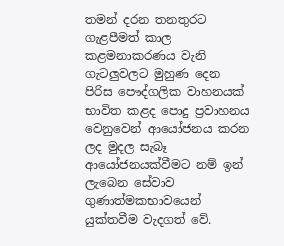තමන් දරන තනතුරට ගැළපීමත් කාල කළමනාකරණය වැනි ගැටලුවලට මුහුණ දෙන පිරිස පෞද්ගලික වාහනයක් භාවිත කළද පොදු ප්‍රවාහනය වෙනුවෙන් ආයෝජනය කරන ලද මුදල සැබෑ ආයෝජනයක්වීමට නම් ඉන් ලැබෙන සේවාව ගුණාත්මකභාවයෙන් යුක්තවීම වැදගත් වේ.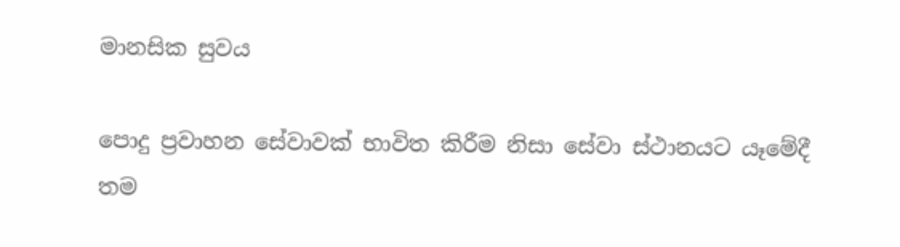මානසික සුවය

පොදු ප්‍රවාහන සේවාවක් භාවිත කිරීම නිසා සේවා ස්ථානයට යෑමේදී තම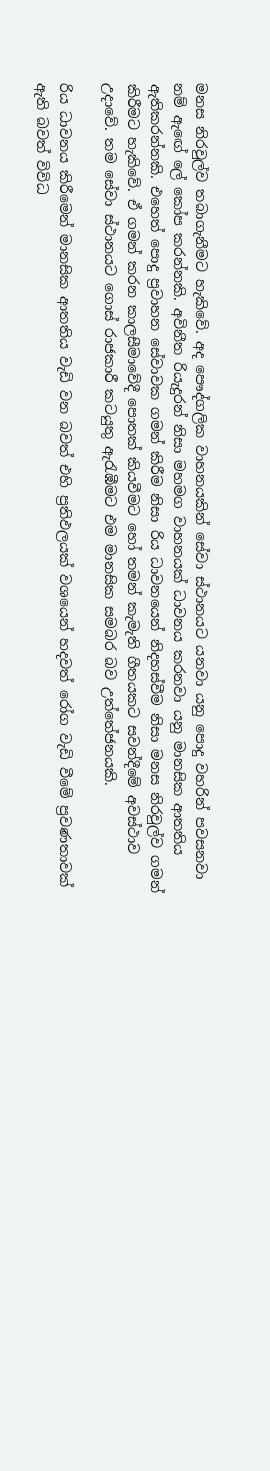මනස නිරවුල්ව තබාගැනීමට හැකිවේ. අද පෞද්ගලික වාහනයකින් සේවා ස්ථානයට යනවා යනු පොදු වහරින් පවසනවා නම් ඇඟේ ලේ කෝප කරන්නකි. අවිනීත රියැදුරන් නිසා මහමග වාහනයක් ධාවනය කරනවා යනු මානසික ආතතිය ඇතිකරන්නකි. එහෙත් පොදු ප්‍රවාහන සේවාවක ගමන් කිරීම නිසා රිය ධාවනයෙන් නිදහස්වීම නිසා මනස නිරවුල්ව ගමන් කිරීමට හැකිවේ. ඒ ගමන් කරන කාලසීමාවේදී පොතක් කියවීමට හෝ තමන් කැමැති ගීතයකට සවන්දීමේ අවස්ථාව උදාවේ. තම සේවා ස්ථානයට ගොස් රාජකාරී කටයුතු ඇරැඹීමට එම මානසික සමබර බව උත්තේජනයකි.

රිය ධාවනය කිරීමෙන් මානසික ආතතිය වැඩි වන බවත් එහි ප්‍රතිඵලයක් වශයෙන් හදවත් රෝග වැඩි වීමේ ප්‍රවණතාවක් ඇති බවත් විවිධ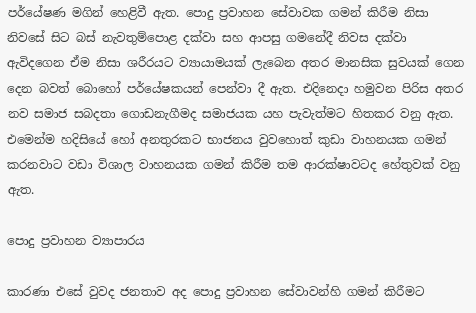පර්‌යේෂණ මගින් හෙළිවී ඇත. පොදු ප්‍රවාහන සේවාවක ගමන් කිරීම නිසා නිවසේ සිට බස් නැවතුම්පොළ දක්වා සහ ආපසු ගමනේදී නිවස දක්වා ඇවිදගෙන ඒම නිසා ශරීරයට ව්‍යායාමයක් ලැබෙන අතර මානසික සුවයක් ගෙන දෙන බවත් බොහෝ පර්‌යේෂකයන් පෙන්වා දී ඇත. එදිනෙදා හමුවන පිරිස අතර නව සමාජ සබදතා ගොඩනැගීමද සමාජයක යහ පැවැත්මට හිතකර වනු ඇත. එමෙන්ම හදිසියේ හෝ අනතුරකට භාජනය වුවහොත් කුඩා වාහනයක ගමන් කරනවාට වඩා විශාල වාහනයක ගමන් කිරීම තම ආරක්ෂාවටද හේතුවක් වනු ඇත.

පොදු ප්‍රවාහන ව්‍යාපාරය

කාරණා එසේ වුවද ජනතාව අද පොදු ප්‍රවාහන සේවාවන්හි ගමන් කිරීමට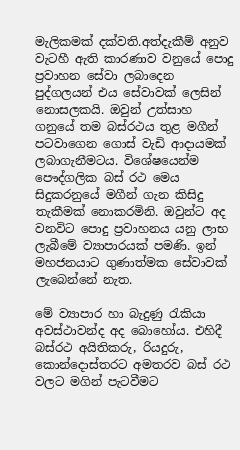මැලිකමක් දක්වති.අත්දැකීම් අනුව වැටහී ඇති කාරණාව වනුයේ පොදු ප්‍රවාහන සේවා ලබාදෙන පුද්ගලයන් එය සේවාවක් ලෙසින් නොසලකයි. ඔවුන් උත්සාහ ගනුයේ තම බස්රථය තුළ මගීන් පටවාගෙන ගොස් වැඩි ආදායමක් ලබාගැනීමටය. විශේෂයෙන්ම පෞද්ගලික බස් රථ මෙය සිදුකරනුයේ මගීන් ගැන කිසිදු තැකීමක් නොකරමිනි. ඔවුන්ට අද වනවිට පොදු ප්‍රවාහනය යනු ලාභ ලැබීමේ ව්‍යාපාරයක් පමණි. ඉන් මහජනයාට ගුණාත්මක සේවාවක් ලැබෙන්නේ නැත.

මේ ව්‍යාපාර හා බැදුණු රැකියා අවස්ථාවන්ද අද බොහෝය. එහිදී බස්රථ අයිතිකරු, රියදුරු, කොන්දොස්තරට අමතරව බස් රථ වලට මගින් පැටවීමට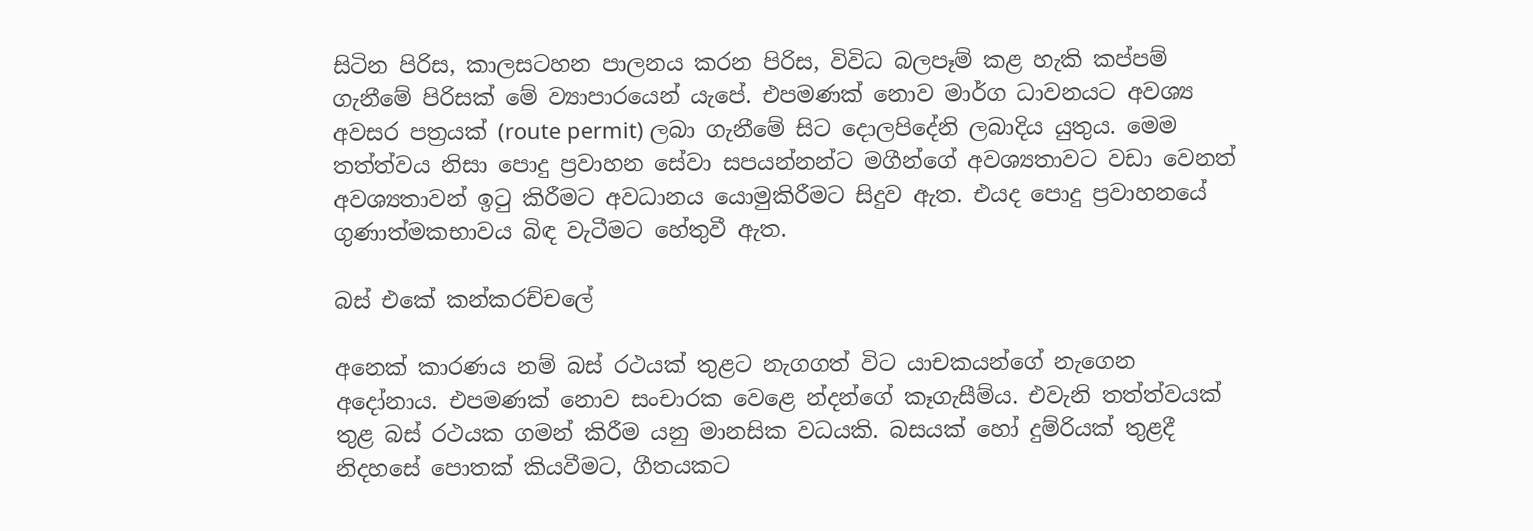සිටින පිරිස, කාලසටහන පාලනය කරන පිරිස, විවිධ බලපෑම් කළ හැකි කප්පම් ගැනීමේ පිරිසක් මේ ව්‍යාපාරයෙන් යැපේ. එපමණක් නොව මාර්ග ධාවනයට අවශ්‍ය අවසර පත්‍රයක් (route permit) ලබා ගැනීමේ සිට දොලපිදේනි ලබාදිය යුතුය. මෙම තත්ත්වය නිසා පොදු ප්‍රවාහන සේවා සපයන්නන්ට මගීන්ගේ අවශ්‍යතාවට වඩා වෙනත් අවශ්‍යතාවන් ඉටු කිරීමට අවධානය යොමුකිරීමට සිදුව ඇත. එයද පොදු ප්‍රවාහනයේ ගුණාත්මකභාවය බිඳ වැටීමට හේතුවී ඇත.

බස් එකේ කන්කරච්චලේ

අනෙක් කාරණය නම් බස් රථයක් තුළට නැගගත් විට යාචකයන්ගේ නැගෙන අදෝනාය. එපමණක් නොව සංචාරක වෙ‌ළෙ න්දන්ගේ කෑගැසීම්ය. එවැනි තත්ත්වයක් තුළ බස් රථයක ගමන් කිරීම යනු මානසික වධයකි. බසයක් හෝ දුම්රියක් තුළදී නිදහසේ පොතක් කියවීමට, ගීතයකට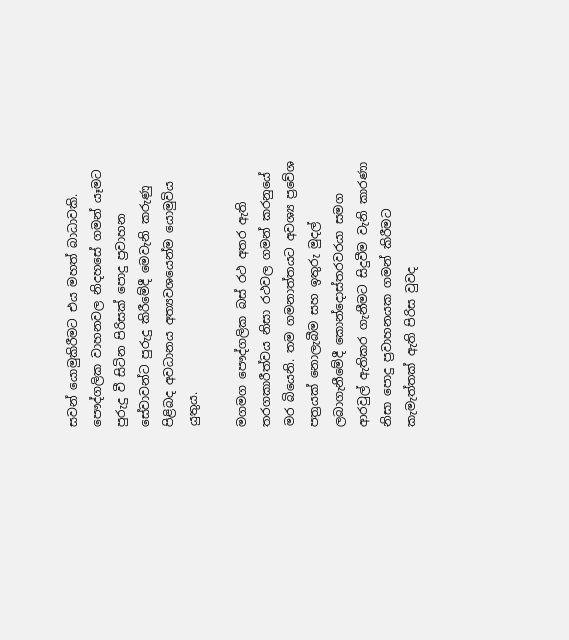සවන් යොමුකිරීමට එය මහත් බාධාවකි. පෞද්ගලික වාහනවල නිදහසේ ගමන් යෑමට පුරුදු වී සිටින පිරිසක් පොදු ප්‍රවාහන සේවාවන්ට පුරුදු කිරීමේදී මෙවැනි කරුණු පිළිබද අවධානය අත්‍යවශයෙන්ම යොමුවිය යුතුය.

මගමග පෞද්ගලික බස් රථ අතර ඇති තරගකාරීත්වය නිසා රථවල ගමන් කරනුයේ මර බියෙනි. තම ගමනාත්තයට අවශ්‍ය ප්‍රවේශ පත්‍රයක් නොලැබීම සහ ඉතුරු මුදල් ලබාගැනීමේදී කොන්දොස්තරවරයා සමග ආරවුල් ඇතිකර ගැනීමට සිදුවීම වැනි කාරණා නිසා පොදු ප්‍රවාහනයක ගමන් කිරීමට කැමැත්තක් ඇති පිරිස වුවද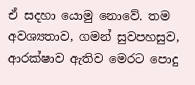ඒ සදහා යොමු නොවේ. තම අවශ්‍යතාව, ගමන් සුවපහසුව, ආරක්ෂාව ඇතිව මෙරට පොදු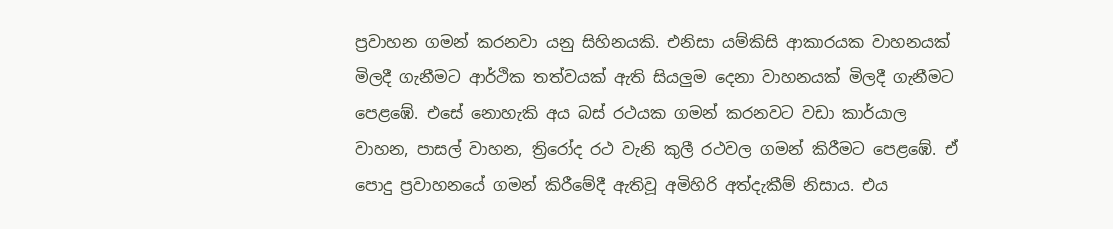ප්‍රවාහන ගමන් කරනවා යනු සිහිනයකි. එනිසා යම්කිසි ආකාරයක වාහනයක් මිලදී ගැනීමට ආර්ථික තත්වයක් ඇති සියලුම දෙනා වාහනයක් මිලදී ගැනීමට පෙළඹේ. එසේ නොහැකි අය බස් රථයක ගමන් කරනවට වඩා කාර්යාල වාහන, පාසල් වාහන, ත්‍රිරෝද රථ වැනි කුලී රථවල ගමන් කිරීමට පෙළඹේ. ඒ පොදු ප්‍රවාහනයේ ගමන් කිරීමේදී ඇතිවූ අමිහිරි අත්දැකීම් නිසාය. එය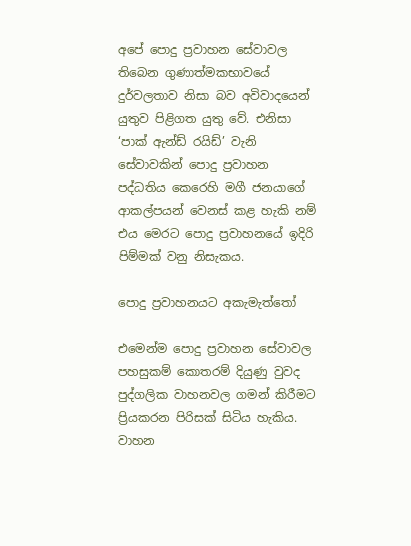අපේ පොදු ප්‍රවාහන සේවාවල තිබෙන ගුණාත්මකභාවයේ දුර්වලතාව නිසා බව අවිවාදයෙන් යුතුව පිළිගත යුතු වේ. එනිසා ‘පාක් ඇන්ඩ් රයිඩ්’ වැනි සේවාවකින් පොදු ප්‍රවාහන පද්ධතිය කෙරෙහි මගී ජනයාගේ ආකල්පයන් වෙනස් කළ හැකි නම් එය මෙරට පොදු ප්‍රවාහනයේ ඉදිරි පිම්මක් වනු නිසැකය.

පොදු ප්‍රවාහනයට අකැමැත්තෝ

එමෙන්ම පොදු ප්‍රවාහන සේවාවල පහසුකම් කොතරම් දියුණු වුවද පුද්ගලික වාහනවල ගමන් කිරීමට ප්‍රියකරන පිරිසක් සිටිය හැකිය. වාහන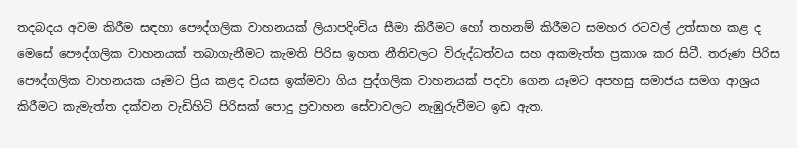තදබදය අවම කිරීම සඳහා පෞද්ගලික වාහනයක් ලියාපදිංචිය සීමා කිරීමට හෝ තහනම් කිරීමට සමහර රටවල් උත්සාහ කළ ද මෙසේ පෞද්ගලික වාහනයක් තබාගැනීමට කැමති පිරිස ඉහත නීතිවලට විරුද්ධත්වය සහ අකමැත්ත ප්‍රකාශ කර සිටී. තරුණ පිරිස පෞද්ගලික වාහනයක යෑමට ප්‍රිය කළද වයස ඉක්මවා ගිය පුද්ගලික වාහනයක් පදවා ගෙන යෑමට අපහසු සමාජය සමග ආශ්‍රය කිරීමට කැමැත්ත දක්වන වැඩිහිටි පිරිසක් පොදු ප්‍රවාහන සේවාවලට නැඹුරුවීමට ඉඩ ඇත.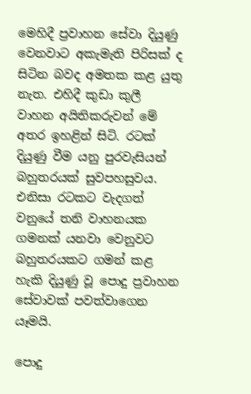මෙහිදී ප්‍රවාහන සේවා දියුණු වෙනවාට අකැමැති පිරිසක් ද සිටින බවද අමතක කළ යුතු නැත. එහිදී කුඩා කුලී වාහන අයිතිකරුවන් මේ අතර ඉහළින් සිටි. රටක් දියුණු වීම යනු පුරවැසියන් බහුතරයක් සුවපහසුවය. එනිසා රටකට වැදගත් වනුයේ තනි වාහනයක ගමනක් යනවා වෙනුවට බහුතරයකට ගමන් කළ හැකි දියුණු වූ පොදු ප්‍රවාහන සේවාවක් පවත්වාගෙන යෑමයි.

පොදු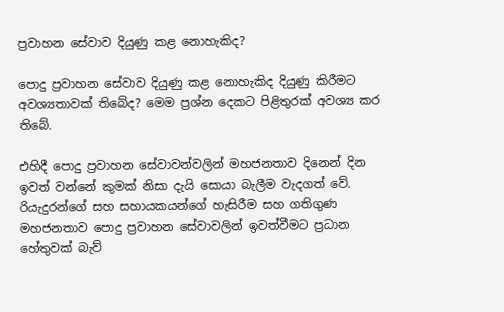ප්‍රවාහන සේවාව දියුණු කළ නොහැකිද?

පොදු ප්‍රවාහන සේවාව දියුණු කළ නොහැකිද දියුණු කිරීමට අවශ්‍යතාවක් තිබේද? මෙම ප්‍රශ්න දෙකට පිළිතුරක් අවශ්‍ය කර තිබේ.

එහිදී පොදු ප්‍රවාහන සේවාවන්වලින් මහජනතාව දිනෙන් දින ඉවත් වන්නේ කුමක් නිසා දැයි සොයා බැලීම වැදගත් වේ. රියැදුරන්ගේ සහ සහායකයන්ගේ හැසිරීම සහ ගතිගුණ මහජනතාව පොදු ප්‍රවාහන සේවාවලින් ඉවත්වීමට ප්‍රධාන හේතුවක් බැව්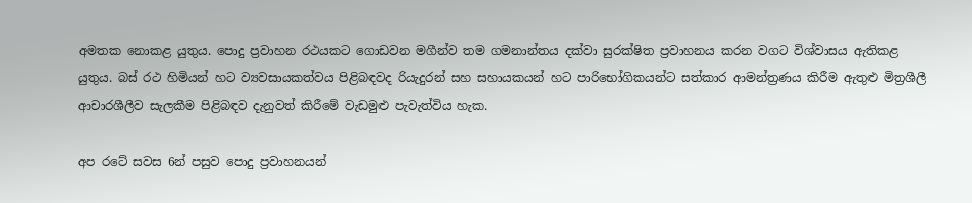අමතක නොකළ යුතුය. පොදු ප්‍රවාහන රථයකට ගොඩවන මගීන්ව තම ගමනාන්තය දක්වා සුරක්ෂිත ප්‍රවාහනය කරන වගට විශ්වාසය ඇතිකළ යුතුය. බස් රථ හිමියන් හට ව්‍යවසායකත්වය පිළිබඳවද රියැදුරන් සහ සහායකයන් හට පාරිභෝගිකයන්ට සත්කාර ආමන්ත්‍රණය කිරීම ඇතුළු මිත්‍රශීලී ආචාරශීලීව සැලකීම පිළිබඳව දැනුවත් කිරීමේ වැඩමුළු පැවැත්විය හැක.

අප රටේ සවස 6න් පසුව පොදු ප්‍රවාහනයන්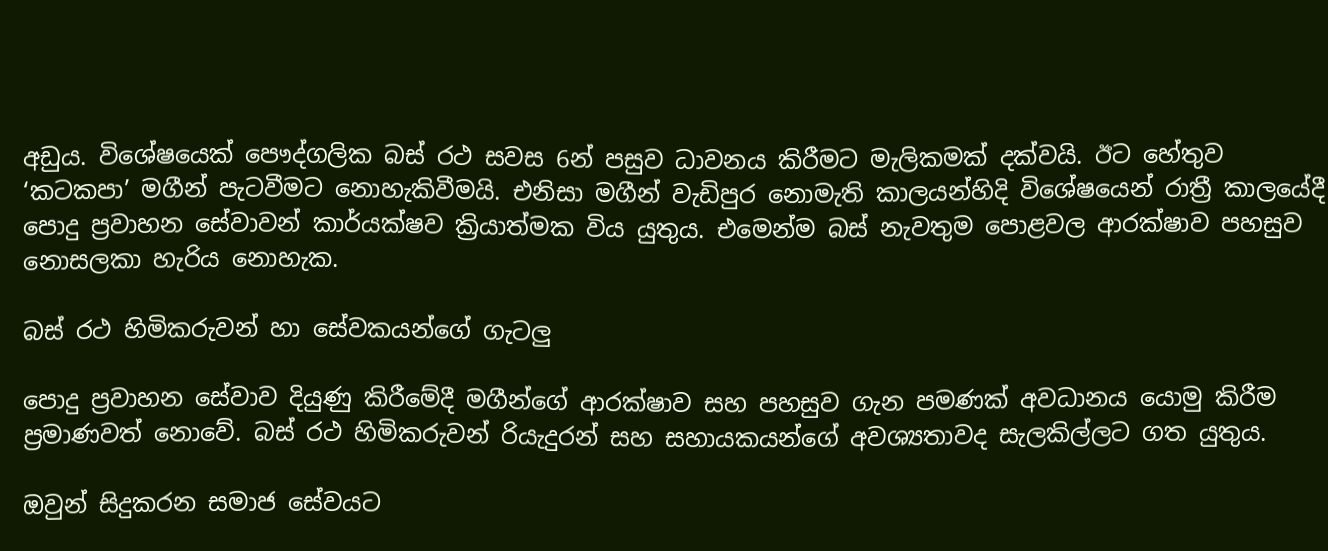අඩුය. විශේෂයෙක් පෞද්ගලික බස් රථ සවස 6න් පසුව ධාවනය කිරීමට මැලිකමක් දක්වයි. ඊට හේතුව ‘කටකපා’ මගීන් පැටවීමට නොහැකිවීමයි. එනිසා මගීන් වැඩිපුර නොමැති කාලයන්හිදි විශේෂයෙන් රාත්‍රී කාලයේදී පොදු ප්‍රවාහන සේවාවන් කාර්යක්ෂව ක්‍රියාත්මක විය යුතුය. එමෙන්ම බස් නැවතුම පොළවල ආරක්ෂාව පහසුව නොසලකා හැරිය නොහැක.

බස් රථ හිමිකරුවන් හා සේවකයන්ගේ ගැටලු

පොදු ප්‍රවාහන සේවාව දියුණු කිරීමේදී මගීන්ගේ ආරක්ෂාව සහ පහසුව ගැන පමණක් අවධානය යොමු කිරීම ප්‍රමාණවත් නොවේ. බස් රථ හිමිකරුවන් රියැදුරන් සහ සහායකයන්ගේ අවශ්‍යතාවද සැලකිල්ලට ගත යුතුය.

ඔවුන් සිදුකරන සමාජ සේවයට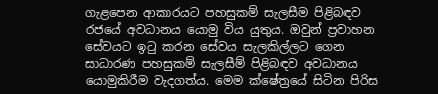ගැළපෙන ආකාරයට පහසුකම් සැලසීම පිළිබඳව රජයේ අවධානය යොමු විය යුතුය. ඔවුන් ප්‍රවාහන සේවයට ඉටු කරන සේවය සැලකිල්ලට ගෙන සාධාරණ පහසුකම් සැලසීම් පිළිබඳව අවධානය යොමුකිරීම වැදගත්ය. මෙම ක්ෂේත්‍රයේ සිටින පිරිස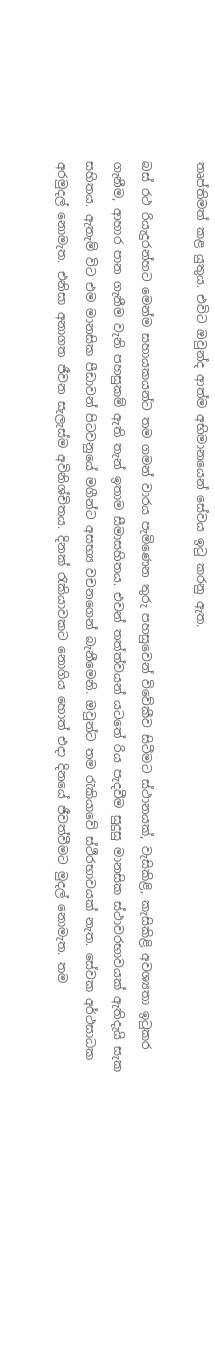තෘප්තිමත් කළ යුතුය. එවිට ඔවුන්ද ආත්ම අභිමානයෙන් සේවය ඉටු කරනු ඇත.

බස් රථ රියැදුරන්හට මෙන්ම සහායකයන්ට තම ගමන් වාරය පැමිණෙන තුරු පහසුවෙන් විවේකීව සිටීමට ස්ථානයක්, වැසිකිළි, කැසිකිළි අවශ්‍යතා ඉටුකර ගැනීම, ආහාර පාන ගැනීම වැනි පහසුකම් ඇති තැන් ඉතාම සීමාසහිතය. එවන් තත්ත්වයන් යටතේ රිය පැදවීම සුදුසු මානසික ස්ථාවරභාවයක් ඇතිදැයි සැක සහිතය. ඇතැම් විට එම මානසික පීඩාවන් පිටවනුයේ මගීන්ට අසභ්‍ය වචනගෙන් බැනීමෙනි. ඔවුන්ට තම රැකියාවේ ස්ථීරභාවයක් නැත. සේවක අර්ථසාධක අරමුදල් නොමැත. එනිසා අනාගත ජීවන සැලැස්ම අවිනිශ්චිතය. දිනක් රැකියාවකට නොගිය හොත් එදා දිනයේ ජීවත්වීමට මුදල් නොමැත. තම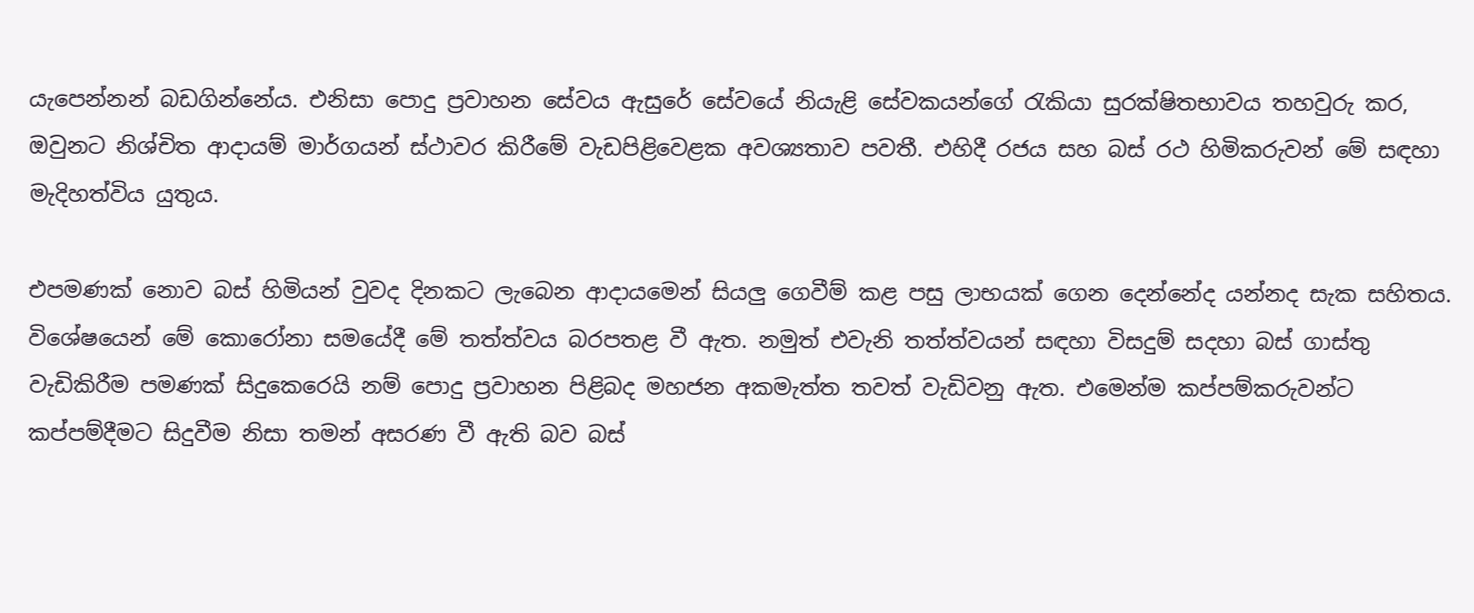යැපෙන්නන් බඩගින්නේය. එනිසා පොදු ප්‍රවාහන සේවය ඇසුරේ සේවයේ නියැළි සේවකයන්ගේ රැකියා සුරක්ෂිතභාවය තහවුරු කර, ඔවුනට නිශ්චිත ආදායම් මාර්ගයන් ස්ථාවර කිරීමේ වැඩපිළිවෙළක අවශ්‍යතාව පවතී. එහිදී රජය සහ බස් රථ හිමිකරුවන් මේ සඳහා මැදිහත්විය යුතුය.

එපමණක් නොව බස් හිමියන් වුවද දිනකට ලැබෙන ආදායමෙන් සියලු ගෙවීම් කළ පසු ලාභයක් ගෙන දෙන්නේද යන්නද සැක සහිතය. විශේෂයෙන් මේ කොරෝනා සමයේදී මේ තත්ත්වය බරපතළ වී ඇත. නමුත් එවැනි තත්ත්වයන් සඳහා විසදුම් සදහා බස් ගාස්තු වැඩිකිරීම පමණක් සිදුකෙරෙයි නම් පොදු ප්‍රවාහන පිළිබද මහජන අකමැත්ත තවත් වැඩිවනු ඇත. එමෙන්ම කප්පම්කරුවන්ට කප්පම්දීමට සිදුවීම නිසා තමන් අසරණ වී ඇති බව බස්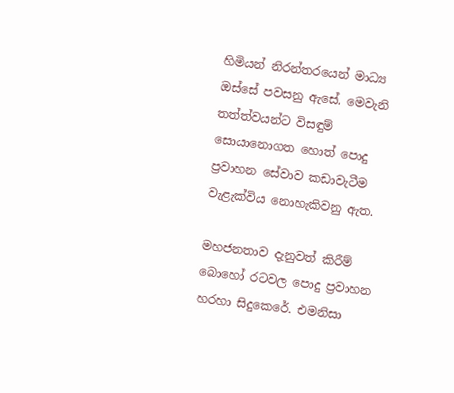හිමියන් නිරන්තරයෙන් මාධ්‍ය ඔස්සේ පවසනු ඇසේ. මෙවැනි තත්ත්වයන්ට විසඳුම් සොයානොගත හොත් පොදු ප්‍රවාහන සේවාව කඩාවැටීම වැළැක්විය නොහැකිවනු ඇත.

මහජනතාව දැනුවත් කිරීම් බොහෝ රටවල පොදු ප්‍රවාහන හරහා සිදුකෙරේ. එමනිසා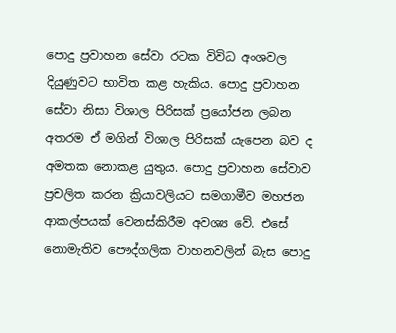පොදු ප්‍රවාහන සේවා රටක විවිධ අංශවල දියුණුවට භාවිත කළ හැකිය. පොදු ප්‍රවාහන සේවා නිසා විශාල පිරිසක් ප්‍රයෝජන ලබන අතරම ඒ මගින් විශාල පිරිසක් යැපෙන බව ද අමතක නොකළ යුතුය. පොදු ප්‍රවාහන සේවාව ප්‍රචලිත කරන ක්‍රියාවලියට සමගාමීව මහජන ආකල්පයක් වෙනස්කිරීම අවශ්‍ය වේ. එසේ නොමැතිව පෞද්ගලික වාහනවලින් බැස පොදු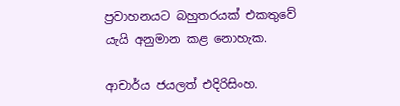ප්‍රවාහනයට බහුතරයක් එකතුවේ යැයි අනුමාන කළ නොහැක.

ආචාර්ය ජයලත් එදිරිසිංහ.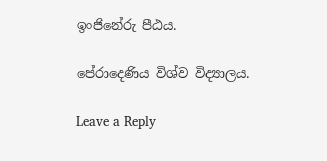ඉංජිනේරු පීඨය.

පේරාදෙණිය විශ්ව විද්‍යාලය.

Leave a Reply